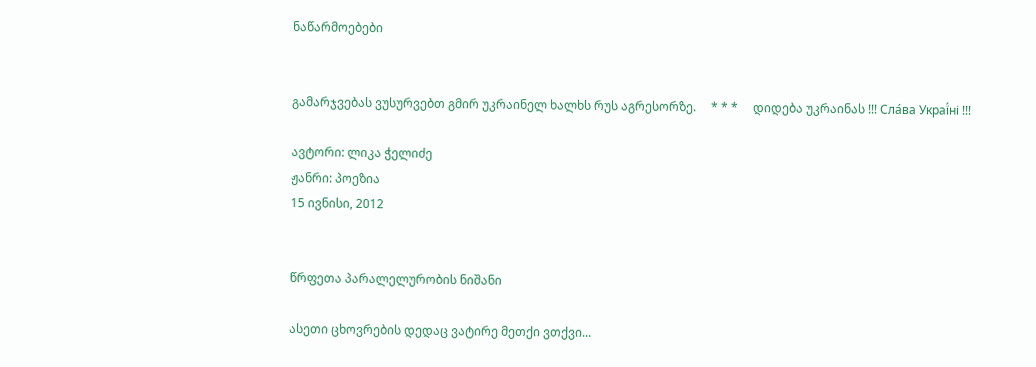ნაწარმოებები


გამარჯვებას ვუსურვებთ გმირ უკრაინელ ხალხს რუს აგრესორზე.     * * *     დიდება უკრაინას !!! Сла́ва Украї́ні !!!

ავტორი: ლიკა ჭელიძე
ჟანრი: პოეზია
15 ივნისი, 2012


წრფეთა პარალელურობის ნიშანი

ასეთი ცხოვრების დედაც ვატირე მეთქი ვთქვი...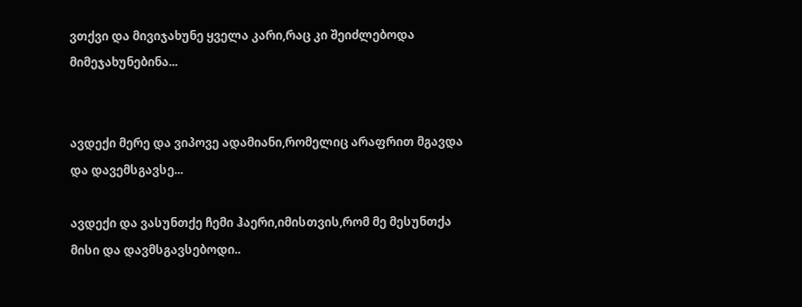ვთქვი და მივიჯახუნე ყველა კარი,რაც კი შეიძლებოდა მიმეჯახუნებინა...


ავდექი მერე და ვიპოვე ადამიანი,რომელიც არაფრით მგავდა და დავემსგავსე...

ავდექი და ვასუნთქე ჩემი ჰაერი,იმისთვის,რომ მე მესუნთქა მისი და დავმსგავსებოდი..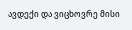ავდექი და ვიცხოვრე მისი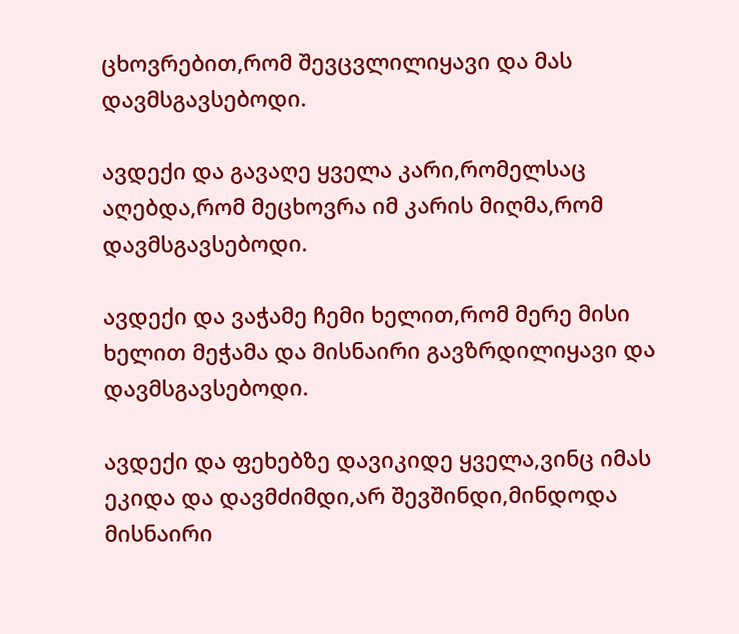ცხოვრებით,რომ შევცვლილიყავი და მას დავმსგავსებოდი.

ავდექი და გავაღე ყველა კარი,რომელსაც აღებდა,რომ მეცხოვრა იმ კარის მიღმა,რომ დავმსგავსებოდი.

ავდექი და ვაჭამე ჩემი ხელით,რომ მერე მისი ხელით მეჭამა და მისნაირი გავზრდილიყავი და დავმსგავსებოდი.

ავდექი და ფეხებზე დავიკიდე ყველა,ვინც იმას ეკიდა და დავმძიმდი,არ შევშინდი,მინდოდა მისნაირი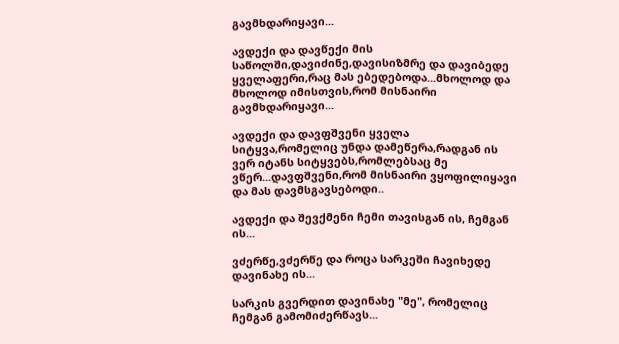გავმხდარიყავი...

ავდექი და დავწექი მის საწოლში,დავიძინე,დავისიზმრე და დავიბედე ყველაფერი,რაც მას ებედებოდა...მხოლოდ და მხოლოდ იმისთვის,რომ მისნაირი გავმხდარიყავი...

ავდექი და დავფშვენი ყველა სიტყვა,რომელიც უნდა დამეწერა,რადგან ის ვერ იტანს სიტყვებს,რომლებსაც მე ვწერ...დავფშვენი,რომ მისნაირი ვყოფილიყავი და მას დავმსგავსებოდი..

ავდექი და შევქმენი ჩემი თავისგან ის, ჩემგან ის...

ვძერწე,ვძერწე და როცა სარკეში ჩავიხედე დავინახე ის...

სარკის გვერდით დავინახე "მე", რომელიც ჩემგან გამომიძერწავს...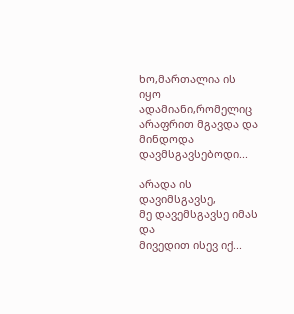ხო,მართალია ის იყო ადამიანი,რომელიც
არაფრით მგავდა და მინდოდა დავმსგავსებოდი...

არადა ის დავიმსგავსე,
მე დავემსგავსე იმას და
მივედით ისევ იქ...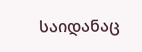საიდანაც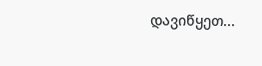დავიწყეთ...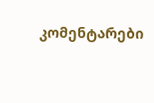კომენტარები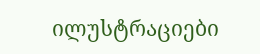ილუსტრაციები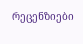რეცენზიები